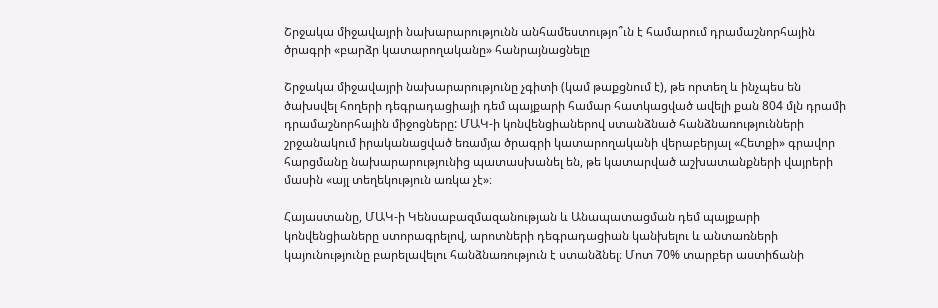Շրջակա միջավայրի նախարարությունն անհամեստությո՞ւն է համարում դրամաշնորհային ծրագրի «բարձր կատարողականը» հանրայնացնելը

Շրջակա միջավայրի նախարարությունը չգիտի (կամ թաքցնում է), թե որտեղ և ինչպես են ծախսվել հողերի դեգրադացիայի դեմ պայքարի համար հատկացված ավելի քան 804 մլն դրամի դրամաշնորհային միջոցները: ՄԱԿ-ի կոնվենցիաներով ստանձնած հանձնառությունների շրջանակում իրականացված եռամյա ծրագրի կատարողականի վերաբերյալ «Հետքի» գրավոր հարցմանը նախարարությունից պատասխանել են, թե կատարված աշխատանքների վայրերի մասին «այլ տեղեկություն առկա չէ»։

Հայաստանը, ՄԱԿ-ի Կենսաբազմազանության և Անապատացման դեմ պայքարի կոնվենցիաները ստորագրելով, արոտների դեգրադացիան կանխելու և անտառների կայունությունը բարելավելու հանձնառություն է ստանձնել։ Մոտ 70% տարբեր աստիճանի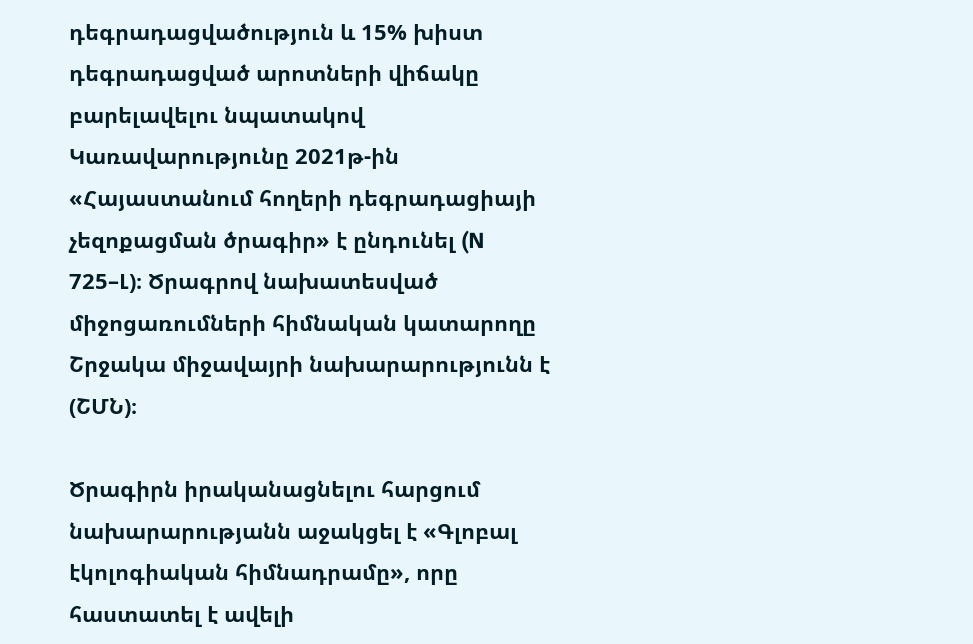դեգրադացվածություն և 15% խիստ դեգրադացված արոտների վիճակը բարելավելու նպատակով Կառավարությունը 2021թ-ին «Հայաստանում հողերի դեգրադացիայի չեզոքացման ծրագիր» է ընդունել (N 725–Լ)։ Ծրագրով նախատեսված միջոցառումների հիմնական կատարողը Շրջակա միջավայրի նախարարությունն է (ՇՄՆ)։

Ծրագիրն իրականացնելու հարցում նախարարությանն աջակցել է «Գլոբալ էկոլոգիական հիմնադրամը», որը հաստատել է ավելի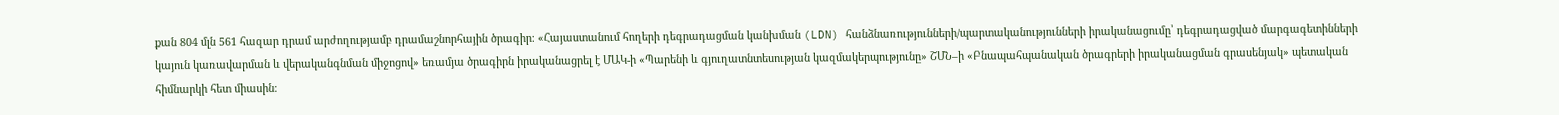քան 804 մլն 561 հազար դրամ արժողությամբ դրամաշնորհային ծրագիր։ «Հայաստանում հողերի դեգրադացման կանխման (LDN) հանձնառությունների/պարտականությունների իրականացումը՝ դեգրադացված մարգագետինների կայուն կառավարման և վերականգնման միջոցով» եռամյա ծրագիրն իրականացրել է ՄԱԿ-ի «Պարենի և գյուղատնտեսության կազմակերպությունը» ՇՄՆ–ի «Բնապահպանական ծրագրերի իրականացման գրասենյակ» պետական հիմնարկի հետ միասին։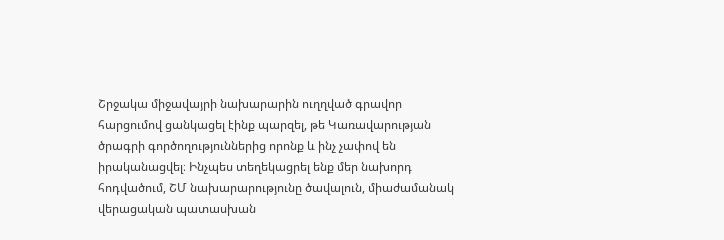Շրջակա միջավայրի նախարարին ուղղված գրավոր հարցումով ցանկացել էինք պարզել, թե Կառավարության ծրագրի գործողություններից որոնք և ինչ չափով են իրականացվել։ Ինչպես տեղեկացրել ենք մեր նախորդ հոդվածում, ՇՄ նախարարությունը ծավալուն, միաժամանակ վերացական պատասխան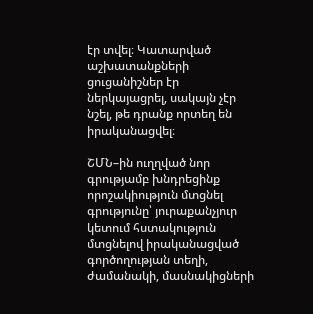էր տվել։ Կատարված աշխատանքների ցուցանիշներ էր ներկայացրել, սակայն չէր նշել, թե դրանք որտեղ են իրականացվել։

ՇՄՆ–ին ուղղված նոր գրությամբ խնդրեցինք որոշակիություն մտցնել գրությունը՝ յուրաքանչյուր կետում հստակություն մտցնելով իրականացված գործողության տեղի, ժամանակի, մասնակիցների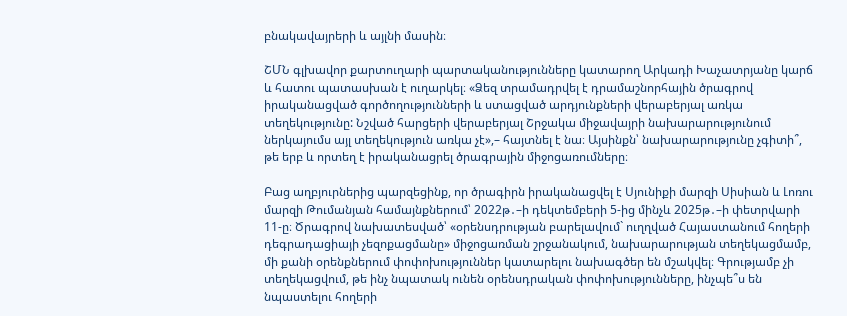բնակավայրերի և այլնի մասին։

ՇՄՆ գլխավոր քարտուղարի պարտականությունները կատարող Արկադի Խաչատրյանը կարճ և հատու պատասխան է ուղարկել։ «Ձեզ տրամադրվել է դրամաշնորհային ծրագրով իրականացված գործողությունների և ստացված արդյունքների վերաբերյալ առկա տեղեկությունը: Նշված հարցերի վերաբերյալ Շրջակա միջավայրի նախարարությունում ներկայումս այլ տեղեկություն առկա չէ»,– հայտնել է նա։ Այսինքն՝ նախարարությունը չգիտի՞, թե երբ և որտեղ է իրականացրել ծրագրային միջոցառումները։

Բաց աղբյուրներից պարզեցինք, որ ծրագիրն իրականացվել է Սյունիքի մարզի Սիսիան և Լոռու մարզի Թումանյան համայնքներում՝ 2022թ․–ի դեկտեմբերի 5-ից մինչև 2025թ․–ի փետրվարի 11-ը։ Ծրագրով նախատեսված՝ «օրենսդրության բարելավում` ուղղված Հայաստանում հողերի դեգրադացիայի չեզոքացմանը» միջոցառման շրջանակում, նախարարության տեղեկացմամբ, մի քանի օրենքներում փոփոխություններ կատարելու նախագծեր են մշակվել։ Գրությամբ չի տեղեկացվում, թե ինչ նպատակ ունեն օրենսդրական փոփոխությունները, ինչպե՞ս են նպաստելու հողերի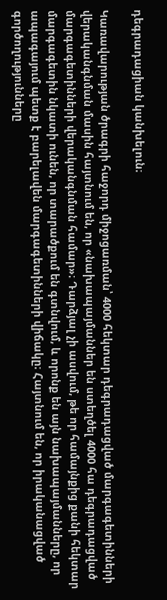դեգրադացիան կանխելուն։

Կառավարության ծրագրի հաջորդ միջոցառման՝ 4000 հեկտար դեգրադացված մարգագետինների վերականգնման մասին հայտնում են, որ «նախապայմաններ են ստեղծել 4000 հա դեգրադացված մարգագետինների վերականգնման համար»։ Դարձյալ չի ասվում, թե որ համայնքից քանի հեկտար մարգագետին նկատի ունեն, որ տարածքում են գտնվում, և որոնք են այն նախապայմանները, որ ապագայում պետք է բարելավեն մարգագետինների վիճակը։ Հայտնում են, որ իրականացված գործողությունները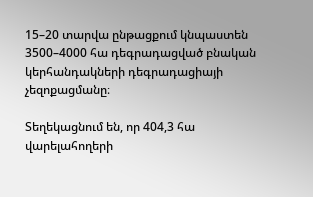15–20 տարվա ընթացքում կնպաստեն 3500–4000 հա դեգրադացված բնական կերհանդակների դեգրադացիայի չեզոքացմանը։

Տեղեկացնում են, որ 404,3 հա վարելահողերի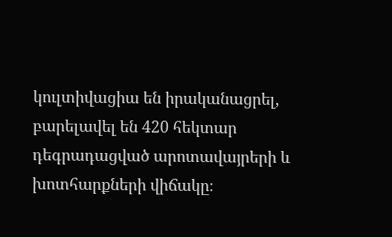կուլտիվացիա են իրականացրել, բարելավել են 420 հեկտար դեգրադացված արոտավայրերի և խոտհարքների վիճակը։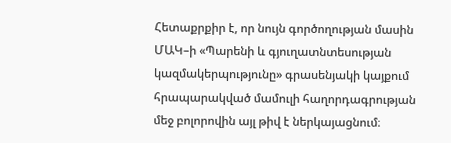Հետաքրքիր է, որ նույն գործողության մասին ՄԱԿ–ի «Պարենի և գյուղատնտեսության կազմակերպությունը» գրասենյակի կայքում հրապարակված մամուլի հաղորդագրության մեջ բոլորովին այլ թիվ է ներկայացնում։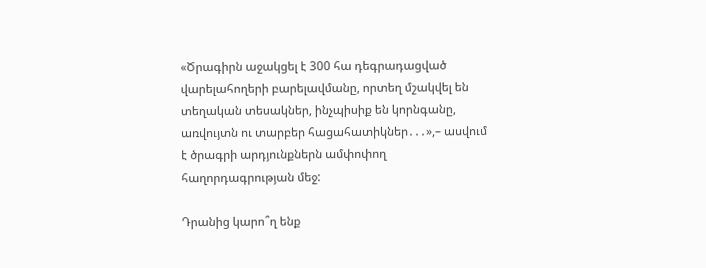«Ծրագիրն աջակցել է 300 հա դեգրադացված վարելահողերի բարելավմանը, որտեղ մշակվել են տեղական տեսակներ, ինչպիսիք են կորնգանը, առվույտն ու տարբեր հացահատիկներ․․․»,– ասվում է ծրագրի արդյունքներն ամփոփող հաղորդագրության մեջ:

Դրանից կարո՞ղ ենք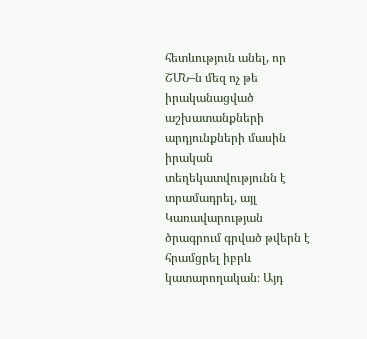հետևություն անել, որ ՇՄՆ–ն մեզ ոչ թե իրականացված աշխատանքների արդյունքների մասին իրական տեղեկատվությունն է տրամադրել, այլ Կառավարության ծրագրում գրված թվերն է հրամցրել իբրև կատարողական։ Այդ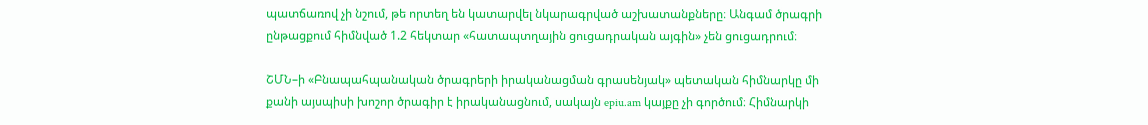պատճառով չի նշում, թե որտեղ են կատարվել նկարագրված աշխատանքները։ Անգամ ծրագրի ընթացքում հիմնված 1.2 հեկտար «հատապտղային ցուցադրական այգին» չեն ցուցադրում։

ՇՄՆ–ի «Բնապահպանական ծրագրերի իրականացման գրասենյակ» պետական հիմնարկը մի քանի այսպիսի խոշոր ծրագիր է իրականացնում, սակայն epiu.am կայքը չի գործում։ Հիմնարկի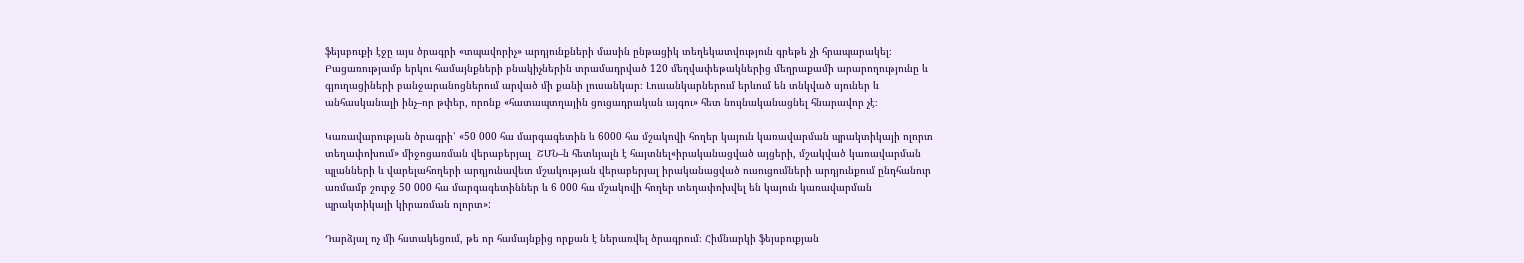ֆեյսբուքի էջը այս ծրագրի «տպավորիչ» արդյունքների մասին ընթացիկ տեղեկատվություն գրեթե չի հրապարակել։ Բացառությամբ երկու համայնքների բնակիչներին տրամադրված 120 մեղվափեթակներից մեղրաքամի արարողությունը և գյուղացիների բանջարանոցներում արված մի քանի լուսանկար։ Լուսանկարներում երևում են տնկված սյուներ և անհասկանալի ինչ–որ թփեր, որոնք «հատապտղային ցուցադրական այգու» հետ նույնականացնել հնարավոր չէ։

Կառավարության ծրագրի՝ «50 000 հա մարգագետին և 6000 հա մշակովի հողեր կայուն կառավարման պրակտիկայի ոլորտ տեղափոխում» միջոցառման վերաբերյալ  ՇՄՆ–ն հետևյալն է հայտնել«իրականացված այցերի, մշակված կառավարման պլանների և վարելահողերի արդյունավետ մշակության վերաբերյալ իրականացված ուսուցումների արդյունքում ընդհանուր առմամբ շուրջ 50 000 հա մարգագետիններ և 6 000 հա մշակովի հողեր տեղափոխվել են կայուն կառավարման պրակտիկայի կիրառման ոլորտ»:

Դարձյալ ոչ մի հստակեցում, թե որ համայնքից որքան է ներառվել ծրագրում։ Հիմնարկի ֆեյսբուքյան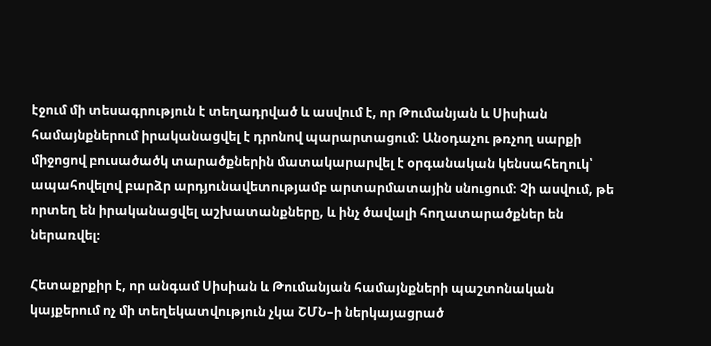էջում մի տեսագրություն է տեղադրված և ասվում է, որ Թումանյան և Սիսիան համայնքներում իրականացվել է դրոնով պարարտացում։ Անօդաչու թռչող սարքի միջոցով բուսածածկ տարածքներին մատակարարվել է օրգանական կենսահեղուկ՝ ապահովելով բարձր արդյունավետությամբ արտարմատային սնուցում։ Չի ասվում, թե որտեղ են իրականացվել աշխատանքները, և ինչ ծավալի հողատարածքներ են ներառվել։

Հետաքրքիր է, որ անգամ Սիսիան և Թումանյան համայնքների պաշտոնական կայքերում ոչ մի տեղեկատվություն չկա ՇՄՆ–ի ներկայացրած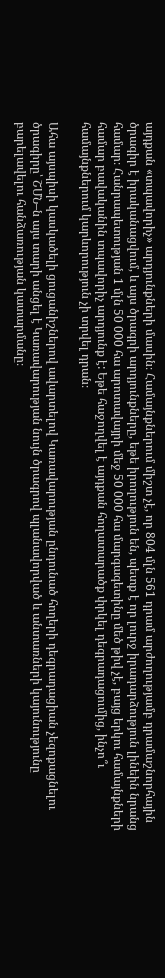այդքան «տպավորիչ» արդյունքների մասին։ Համայնքներում միշտ չէ, որ 804 մլն 561 դրամ արժողությամբ դրամաշնորհային ծրագիր է իրականացվում, և այս ծրագրի արդյունքները, եթե իրողություն են, պետք է որ լուրջ իրադարձություն լինեին նրանց համար։ Հանրապետության 1 մլն 50 000 հա արոտավայրի մեջ 50 000 հա մարգագետինը մեծ թիվ չէ, բայց երկու համայնքների համար բավականին տպավորիչ արդյունք է: Եթե հաջողվել է այդքան հողատարածք փրկել դեգրադացումից, ինչո՞ւ համայնքներում կարևորություն չի տրվել դրան։

Ահա այսպիսի կասկածելի ցուցանիշներով ավարտելով Կառավարության ընդունած հողերի դեգրադացիան չեզոքացնելու ծրագիրը՝ ՇՄՆ–ն այս տարի անցել է Կառավարության նույն ծրագրով պլանավորված և անտառների կայունությունը բարելավելու հանձառության կատարմանը։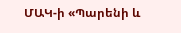ՄԱԿ-ի «Պարենի և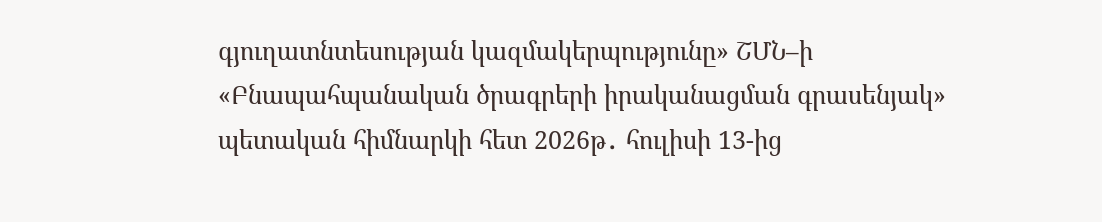գյուղատնտեսության կազմակերպությունը» ՇՄՆ–ի «Բնապահպանական ծրագրերի իրականացման գրասենյակ» պետական հիմնարկի հետ 2026թ․ հուլիսի 13-ից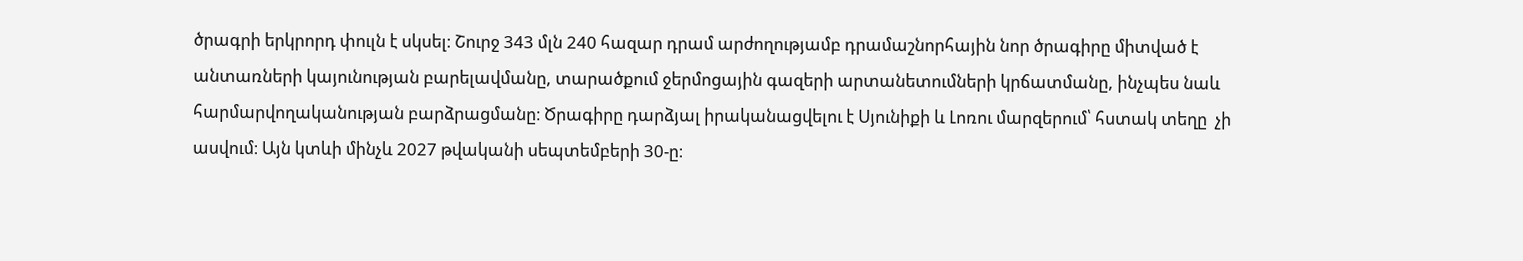ծրագրի երկրորդ փուլն է սկսել։ Շուրջ 343 մլն 240 հազար դրամ արժողությամբ դրամաշնորհային նոր ծրագիրը միտված է անտառների կայունության բարելավմանը, տարածքում ջերմոցային գազերի արտանետումների կրճատմանը, ինչպես նաև հարմարվողականության բարձրացմանը։ Ծրագիրը դարձյալ իրականացվելու է Սյունիքի և Լոռու մարզերում՝ հստակ տեղը  չի ասվում։ Այն կտևի մինչև 2027 թվականի սեպտեմբերի 30-ը։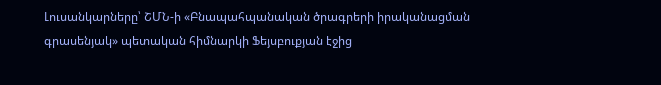Լուսանկարները՝ ՇՄՆ-ի «Բնապահպանական ծրագրերի իրականացման գրասենյակ» պետական հիմնարկի Ֆեյսբուքյան էջից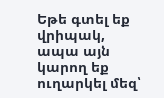Եթե գտել եք վրիպակ, ապա այն կարող եք ուղարկել մեզ՝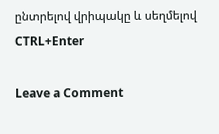ընտրելով վրիպակը և սեղմելով CTRL+Enter

Leave a Comment